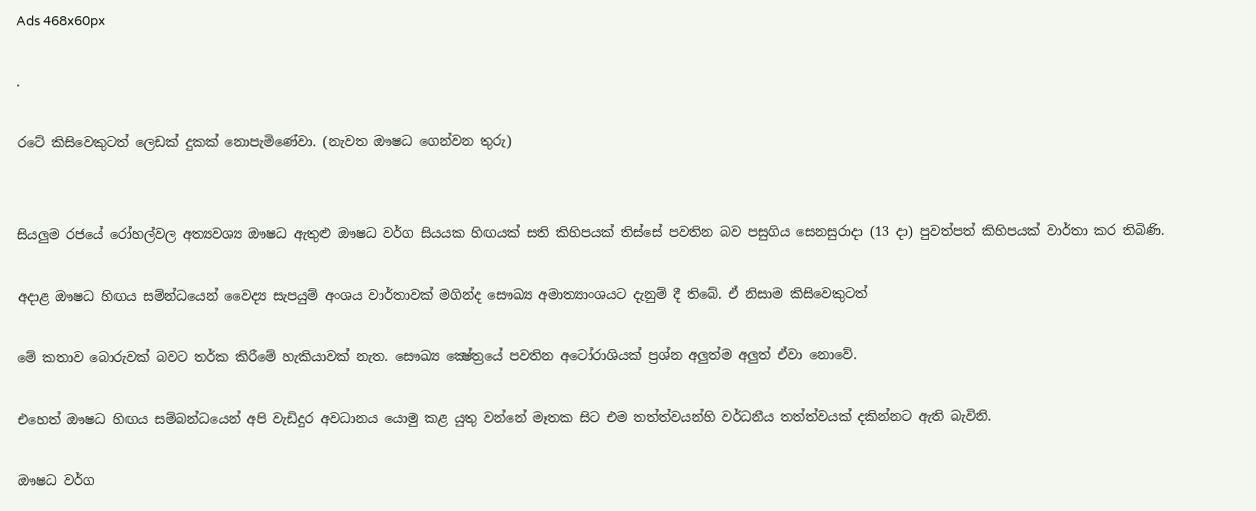Ads 468x60px

.

රටේ කිසිවෙකුටත් ලෙඩක්‌ දුකක්‌ නොපැමිණේවා. (නැවත ඖෂධ ගෙන්වන තුරු)


සියලුම රජයේ රෝහල්වල අත්‍යවශ්‍ය ඖෂධ ඇතුළු ඖෂධ වර්ග සියයක හිඟයක්‌ සති කිහිපයක්‌ තිස්‌සේ පවතින බව පසුගිය සෙනසුරාදා (13 දා) පුවත්පත් කිහිපයක් වාර්තා කර තිබිණි.

අදාළ ඖෂධ හිඟය සම්න්ධයෙන් වෛද්‍ය සැපයුම් අංශය වාර්තාවක්‌ මගින්ද සෞඛ්‍ය අමාත්‍යාංශයට දැනුම් දී තිබේ. ඒ නිසාම කිසිවෙකුටත්

මේ කතාව බොරුවක්‌ බවට තර්ක කිරීමේ හැකියාවක්‌ නැත. සෞඛ්‍ය ක්‍ෂේත්‍රයේ පවතින අටෝරාශියක්‌ ප්‍රශ්න අලුත්ම අලුත් ඒවා නොවේ.

එහෙත් ඖෂධ හිඟය සම්බන්ධයෙන් අපි වැඩිදුර අවධානය යොමු කළ යුතු වන්නේ මෑතක සිට එම තත්ත්වයන්හි වර්ධනීය තත්ත්වයක්‌ දකින්නට ඇති බැවිනි.

ඖෂධ වර්ග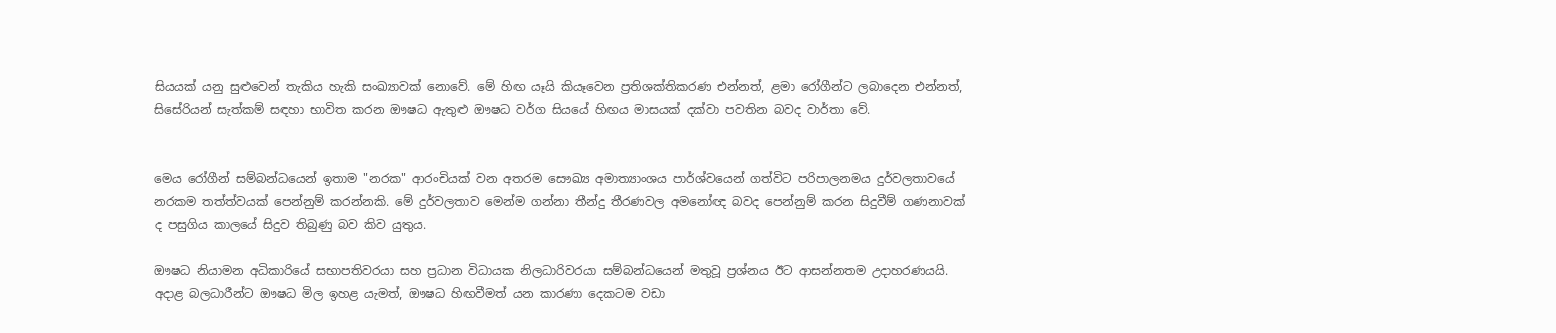සියයක්‌ යනු සුළුවෙන් තැකිය හැකි සංඛ්‍යාවක්‌ නොවේ. මේ හිඟ යෑයි කියෑවෙන ප්‍රතිශක්‌තිකරණ එන්නත්, ළමා රෝගීන්ට ලබාදෙන එන්නත්, සිසේරියන් සැත්කම් සඳහා භාවිත කරන ඖෂධ ඇතුළු ඖෂධ වර්ග සියයේ හිඟය මාසයක්‌ දක්‌වා පවතින බවද වාර්තා වේ.


මෙය රෝගීන් සම්බන්ධයෙන් ඉතාම "නරක" ආරංචියක්‌ වන අතරම සෞඛ්‍ය අමාත්‍යාංශය පාර්ශ්වයෙන් ගත්විට පරිපාලනමය දුර්වලතාවයේ නරකම තත්ත්වයක්‌ පෙන්නුම් කරන්නකි. මේ දුර්වලතාව මෙන්ම ගන්නා තීන්දු තීරණවල අමනෝඥ බවද පෙන්නුම් කරන සිදුවීම් ගණනාවක්‌ ද පසුගිය කාලයේ සිදුව තිබුණු බව කිව යුතුය.

ඖෂධ නියාමන අධිකාරියේ සභාපතිවරයා සහ ප්‍රධාන විධායක නිලධාරිවරයා සම්බන්ධයෙන් මතුවූ ප්‍රශ්නය ඊට ආසන්නතම උදාහරණයයි. අදාළ බලධාරීන්ට ඖෂධ මිල ඉහළ යැමත්, ඖෂධ හිඟවීමත් යන කාරණා දෙකටම වඩා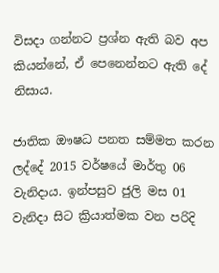විසදා ගන්නට ප්‍රශ්න ඇති බව අප කියන්නේ, ඒ පෙනෙන්නට ඇති දේ නිසාය.

ජාතික ඖෂධ පනත සම්මත කරන ලද්දේ 2015 වර්ෂයේ මාර්තු 06 වැනිදාය. ඉන්පසුව ජුලි මස 01 වැනිදා සිට ක්‍රියාත්මක වන පරිදි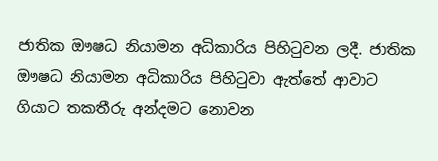ජාතික ඖෂධ නියාමන අධිකාරිය පිහිටුවන ලදී. ජාතික ඖෂධ නියාමන අධිකාරිය පිහිටුවා ඇත්තේ ආවාට ගියාට තකතීරු අන්දමට නොවන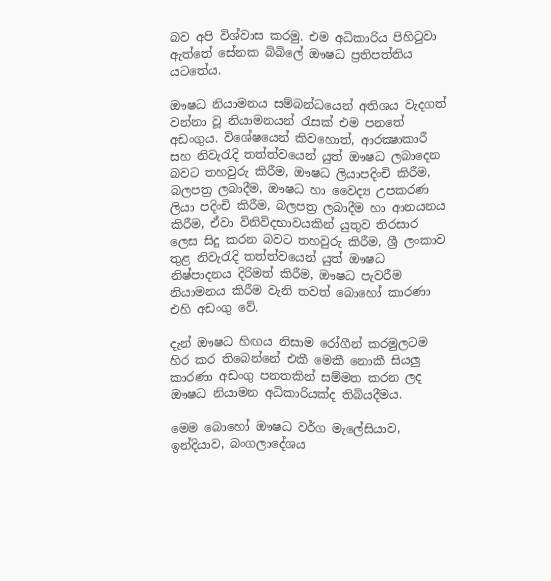බව අපි විශ්වාස කරමු. එම අධිකාරිය පිහිටුවා ඇත්තේ සේනක බිබිලේ ඖෂධ ප්‍රතිපත්තිය යටතේය.

ඖෂධ නියාමනය සම්බන්ධයෙන් අතිශය වැදගත් වන්නා වූ නියාමනයන් රැසක්‌ එම පනතේ අඩංගුය. විශේෂයෙන් කිවහොත්, ආරක්‍ෂාකාරී සහ නිවැරැදි තත්ත්වයෙන් යුත් ඖෂධ ලබාදෙන බවට තහවුරු කිරීම, ඖෂධ ලියාපදිංචි කිරීම, බලපත්‍ර ලබාදීම, ඖෂධ හා වෛද්‍ය උපකරණ ලියා පදිංචි කිරීම, බලපත්‍ර ලබාදීම හා ආනයනය කිරීම, ඒවා විනිවිදභාවයකින් යුතුව තිරසාර ලෙස සිදු කරන බවට තහවුරු කිරීම, ශ්‍රී ලංකාව තුළ නිවැරැදි තත්ත්වයෙන් යුත් ඖෂධ නිෂ්පාදනය දිරිමත් කිරීම, ඖෂධ පැවරීම නියාමනය කිරීම වැනි තවත් බොහෝ කාරණා එහි අඩංගු වේ.

දැන් ඖෂධ හිඟය නිසාම රෝගීන් කරමුලටම හිර කර තිබෙන්නේ එකී මෙකී නොකී සියලු කාරණා අඩංගු පනතකින් සම්මත කරන ලද ඖෂධ නියාමන අධිකාරියක්‌ද තිබියදීමය.

මෙම බොහෝ ඖෂධ වර්ග මැලේසියාව, ඉන්දියාව, බංගලාදේශය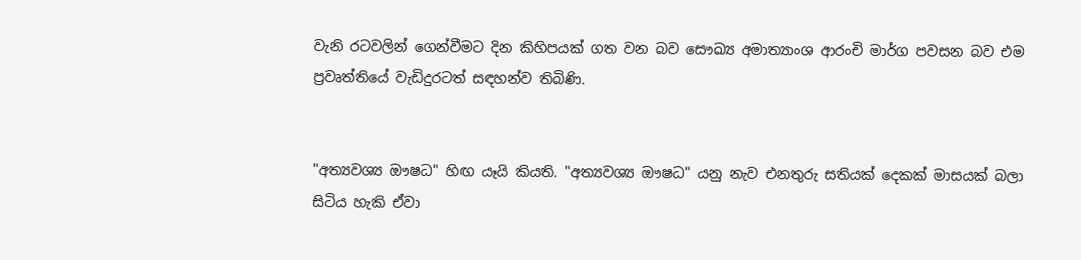වැනි රටවලින් ගෙන්වීමට දින කිහිපයක්‌ ගත වන බව සෞඛ්‍ය අමාත්‍යාංශ ආරංචි මාර්ග පවසන බව එම ප්‍රවෘත්තියේ වැඩිදුරටත් සඳහන්ව තිබිණි.


"අත්‍යවශ්‍ය ඖෂධ" හිඟ යෑයි කියති. "අත්‍යවශ්‍ය ඖෂධ" යනු නැව එනතුරු සතියක්‌ දෙකක්‌ මාසයක්‌ බලා සිටිය හැකි ඒවා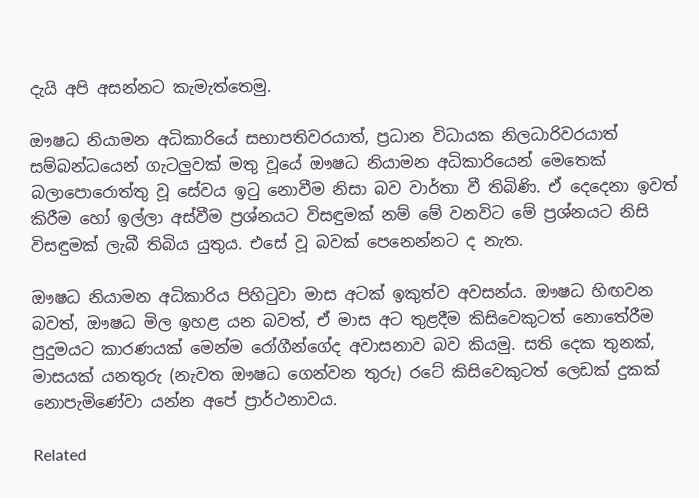දැයි අපි අසන්නට කැමැත්තෙමු.

ඖෂධ නියාමන අධිකාරියේ සභාපතිවරයාත්, ප්‍රධාන විධායක නිලධාරිවරයාත් සම්බන්ධයෙන් ගැටලුවක්‌ මතු වූයේ ඖෂධ නියාමන අධිකාරියෙන් මෙතෙක්‌ බලාපොරොත්තු වූ සේවය ඉටු නොවීම නිසා බව වාර්තා වී තිබිණි. ඒ දෙදෙනා ඉවත් කිරීම හෝ ඉල්ලා අස්‌වීම ප්‍රශ්නයට විසඳුමක්‌ නම් මේ වනවිට මේ ප්‍රශ්නයට නිසි විසඳුමක්‌ ලැබී තිබිය යුතුය. එසේ වූ බවක්‌ පෙනෙන්නට ද නැත.

ඖෂධ නියාමන අධිකාරිය පිහිටුවා මාස අටක්‌ ඉකුත්ව අවසන්ය. ඖෂධ හිඟවන බවත්, ඖෂධ මිල ඉහළ යන බවත්, ඒ මාස අට තුළදීම කිසිවෙකුටත් නොතේරීම පුදුමයට කාරණයක්‌ මෙන්ම රෝගීන්ගේද අවාසනාව බව කියමු. සති දෙක තුනක්‌, මාසයක්‌ යනතුරු (නැවත ඖෂධ ගෙන්වන තුරු) රටේ කිසිවෙකුටත් ලෙඩක්‌ දුකක්‌ නොපැමිණේවා යන්න අපේ ප්‍රාර්ථනාවය.

Related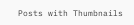Posts with Thumbnails